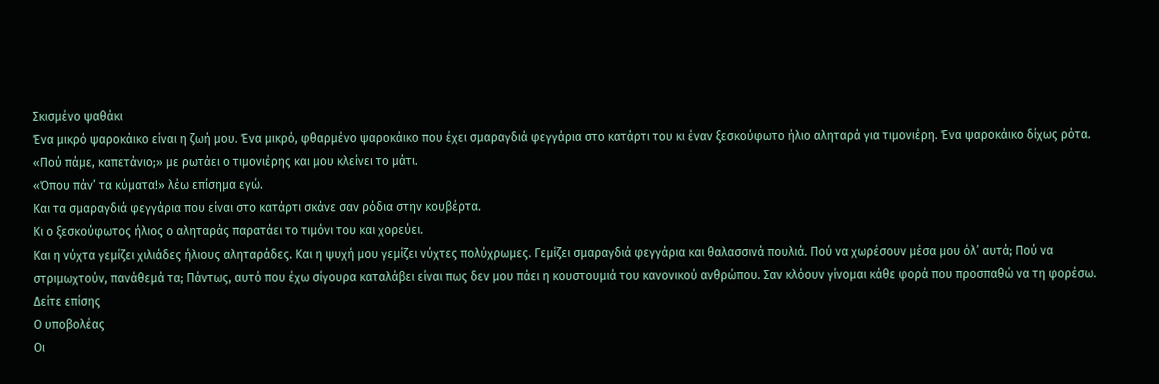Σκισμένο ψαθάκι
Ένα μικρό ψαροκάικο είναι η ζωή μου. Ένα μικρό, φθαρμένο ψαροκάικο που έχει σμαραγδιά φεγγάρια στο κατάρτι του κι έναν ξεσκούφωτο ήλιο αληταρά για τιμονιέρη. Ένα ψαροκάικο δίχως ρότα.
«Πού πάμε, καπετάνιο;» με ρωτάει ο τιμονιέρης και μου κλείνει το μάτι.
«Όπου πάν’ τα κύματα!» λέω επίσημα εγώ.
Και τα σμαραγδιά φεγγάρια που είναι στο κατάρτι σκάνε σαν ρόδια στην κουβέρτα.
Κι ο ξεσκούφωτος ήλιος ο αληταράς παρατάει το τιμόνι του και χορεύει.
Και η νύχτα γεμίζει χιλιάδες ήλιους αληταράδες. Και η ψυχή μου γεμίζει νύχτες πολύχρωμες. Γεμίζει σμαραγδιά φεγγάρια και θαλασσινά πουλιά. Πού να χωρέσουν μέσα μου όλ’ αυτά; Πού να στριμωχτούν, πανάθεμά τα; Πάντως, αυτό που έχω σίγουρα καταλάβει είναι πως δεν μου πάει η κουστουμιά του κανονικού ανθρώπου. Σαν κλόουν γίνομαι κάθε φορά που προσπαθώ να τη φορέσω.
Δείτε επίσης
Ο υποβολέας
Οι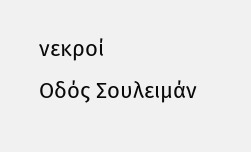νεκροί
Οδός Σουλειμάν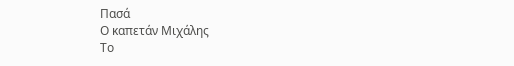Πασά
Ο καπετάν Μιχάλης
Το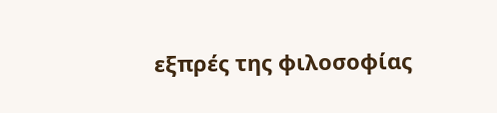εξπρές της φιλοσοφίας